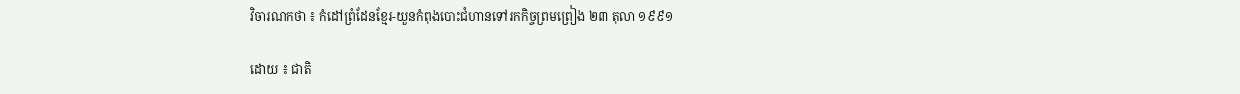វិចារណកថា ៖ កំដៅព្រំដែនខ្មែរ-យួនកំពុងបោះជំហានទៅរកកិច្ចព្រមព្រៀង ២៣ តុលា ១៩៩១

ដោយ ៖ ជាតិ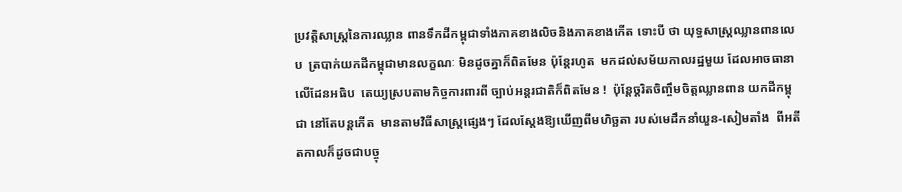ប្រវត្តិសាស្ត្រនៃការឈ្លាន ពានទឹកដីកម្ពុជាទាំងភាគខាងលិចនិងភាគខាងកើត ទោះបី ថា យុទ្ធសាស្ត្រឈ្លានពានលេប  ត្របាក់យកដីកម្ពុជាមានលក្ខណៈ មិនដូចគ្នាក៏ពិតមែន ប៉ុន្តែរហូត  មកដល់សម័យកាលរដ្ឋមួយ ដែលអាចធានាលើដែនអធិប  តេយ្យស្របតាមកិច្ចការពារពី ច្បាប់អន្តរជាតិក៏ពិតមែន !  ប៉ុន្តែច្តរិតចិញ្ចឹមចិត្តឈ្លានពាន យកដីកម្ពុជា នៅតែបន្តកើត  មានតាមវិធីសាស្ត្រផ្សេងៗ ដែលស្តែងឱ្យឃើញពីមហិច្ឆតា របស់មេដឹកនាំយួន-សៀមតាំង  ពីអតីតកាលក៏ដូចជាបច្ចុ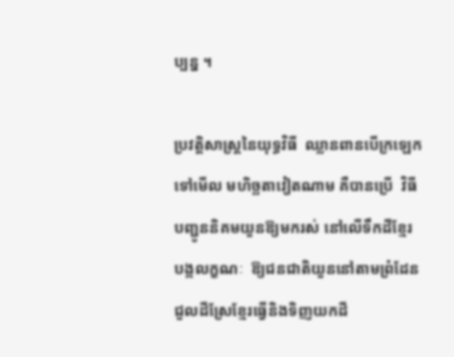ប្បន្ន ។

ប្រវត្តិសាស្ត្រនៃយុទ្ធវិធី  ឈ្លានពានបើក្រឡេកទៅមើល មហិច្ឆតាវៀតណាម គឺបានប្រើ  វិធីបញ្ជូននិគមយួនឱ្យមករស់ នៅលើទឹកដីខ្មែរ បង្កលក្ខណៈ  ឱ្យជនជាតិយួននៅតាមព្រំដែន ជួលដីស្រែខ្មែរធ្វើនិងទិញយកដី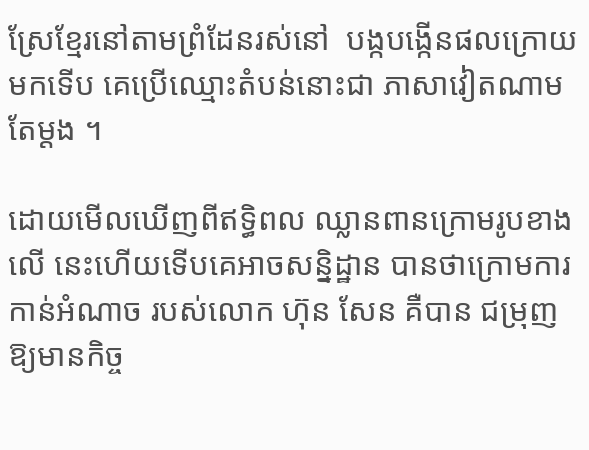ស្រែខ្មែរនៅតាមព្រំដែនរស់នៅ  បង្កបង្កើនផលក្រោយមកទើប គេប្រើឈ្មោះតំបន់នោះជា ភាសាវៀតណាមតែម្តង ។

ដោយមើលឃើញពីឥទ្ធិពល ឈ្លានពានក្រោមរូបខាងលើ នេះហើយទើបគេអាចសន្និដ្ឋាន បានថាក្រោមការកាន់អំណាច របស់លោក ហ៊ុន សែន គឺបាន ជម្រុញឱ្យមានកិច្ច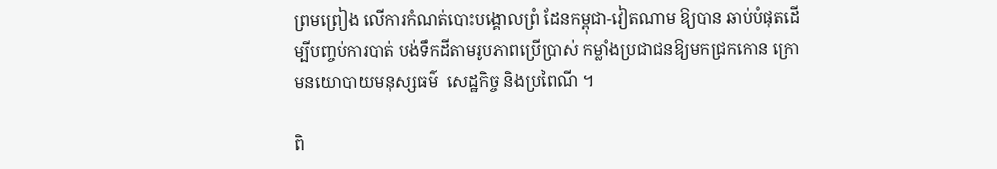ព្រមព្រៀង លើការកំណត់បោះបង្គោលព្រំ ដែនកម្ពុជា-វៀតណាម ឱ្យបាន ឆាប់បំផុតដើម្បីបញ្ចប់ការបាត់ បង់ទឹកដីតាមរូបភាពប្រើប្រាស់ កម្លាំងប្រជាជនឱ្យមកជ្រកកោន ក្រោមនយោបាយមនុស្សធម៌  សេដ្ឋកិច្ច និងប្រពៃណី ។

ពិ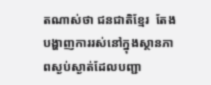តណាស់ថា ជនជាតិខ្មែរ  តែងបង្ហាញការរស់នៅក្នុងស្ថានភាពស្ងប់ស្ងាត់ដែលបញ្ជា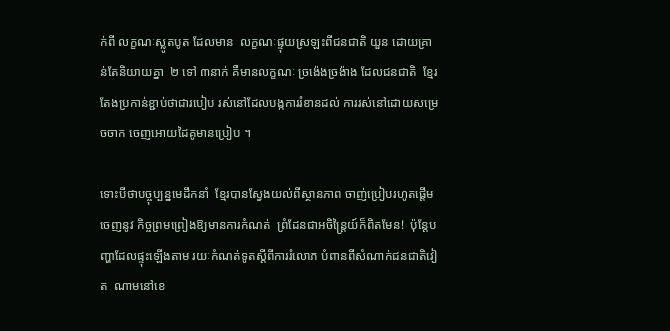ក់ពី លក្ខណៈស្លូតបូត ដែលមាន  លក្ខណៈផ្ទុយស្រឡះពីជនជាតិ យួន ដោយគ្រាន់តែនិយាយគ្នា  ២ ទៅ ៣នាក់ គឺមានលក្ខណៈ ច្រង៉េងច្រង៉ាង ដែលជនជាតិ  ខ្មែរតែងប្រកាន់ខ្ជាប់ថាជារបៀប រស់នៅដែលបង្កការរំខានដល់ ការរស់នៅដោយសម្រេចចាក ចេញអោយដៃគូមានប្រៀប ។

ទោះបីថាបច្ចុប្បន្នមេដឹកនាំ  ខ្មែរបានស្វែងយល់ពីស្ថានភាព ចាញ់ប្រៀបរហូតផ្តើមចេញនូវ កិច្ចព្រមព្រៀងឱ្យមានការកំណត់  ព្រំដែនជាអចិន្ត្រៃយ៍ក៏ពិតមែន!  ប៉ុន្តែបញ្ហាដែលផ្ទុះឡើងតាម រយៈកំណត់ទូតស្តីពីការរំលោភ បំពានពីសំណាក់ជនជាតិវៀត  ណាមនៅខេ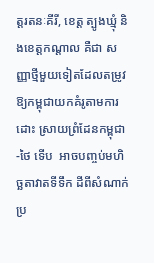ត្តរតនៈគីរី, ខេត្ត ត្បូងឃ្មុំ និងខេត្តកណ្តាល គឺជា សញ្ញាថ្មីមួយទៀតដែលតម្រូវ ឱ្យកម្ពុជាយកគំរូតាមការដោះ ស្រាយព្រំដែនកម្ពុជា-ថៃ ទើប  អាចបញ្ចប់មហិច្ឆតាវាតទីទឹក ដីពីសំណាក់ប្រ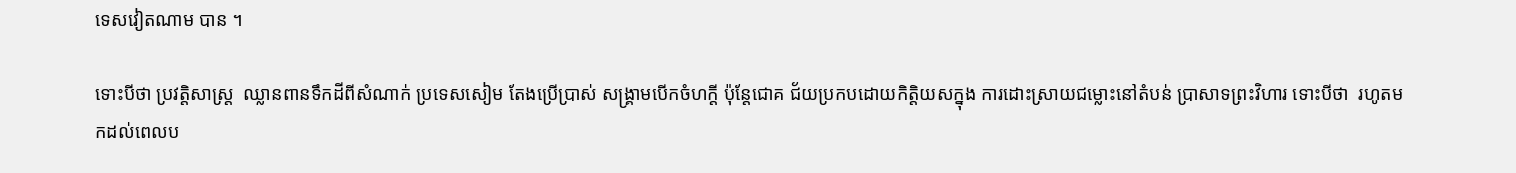ទេសវៀតណាម បាន ។

ទោះបីថា ប្រវត្តិសាស្ត្រ  ឈ្លានពានទឹកដីពីសំណាក់ ប្រទេសសៀម តែងប្រើប្រាស់ សង្គ្រាមបើកចំហក្តី ប៉ុន្តែជោគ ជ័យប្រកបដោយកិត្តិយសក្នុង ការដោះស្រាយជម្លោះនៅតំបន់ ប្រាសាទព្រះវិហារ ទោះបីថា  រហូតមកដល់ពេលប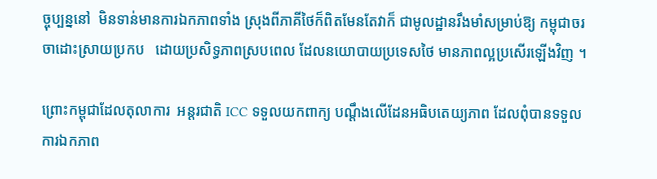ច្ចុប្បន្ននៅ  មិនទាន់មានការឯកភាពទាំង ស្រុងពីភាគីថៃក៏ពិតមែនតែវាក៏ ជាមូលដ្ឋានរឹងមាំសម្រាប់ឱ្យ កម្ពុជាចរចាដោះស្រាយប្រកប   ដោយប្រសិទ្ធភាពស្របពេល ដែលនយោបាយប្រទេសថៃ មានភាពល្អប្រសើរឡើងវិញ ។

ព្រោះកម្ពុជាដែលតុលាការ  អន្តរជាតិ ICC ទទួលយកពាក្យ បណ្តឹងលើដែនអធិបតេយ្យភាព ដែលពុំបានទទួលការឯកភាព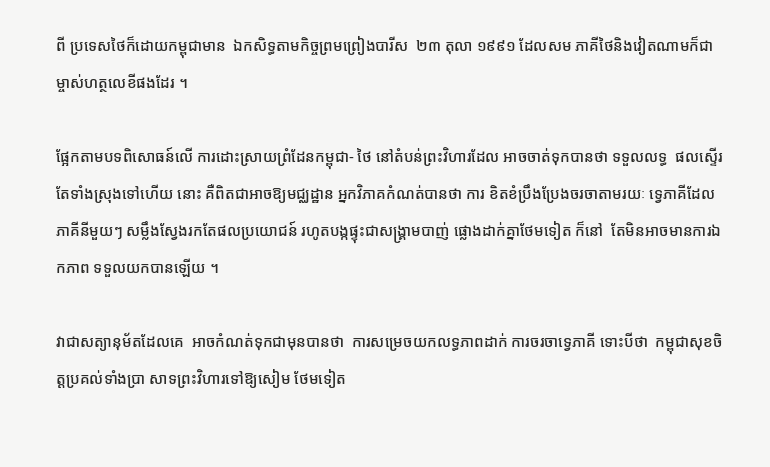ពី ប្រទេសថៃក៏ដោយកម្ពុជាមាន  ឯកសិទ្ធតាមកិច្ចព្រមព្រៀងបារីស  ២៣ តុលា ១៩៩១ ដែលសម ភាគីថៃនិងវៀតណាមក៏ជា ម្ចាស់ហត្ថលេខីផងដែរ ។

ផ្អែកតាមបទពិសោធន៍លើ ការដោះស្រាយព្រំដែនកម្ពុជា- ថៃ នៅតំបន់ព្រះវិហារដែល អាចចាត់ទុកបានថា ទទួលលទ្ធ  ផលស្ទើរតែទាំងស្រុងទៅហើយ នោះ គឺពិតជាអាចឱ្យមជ្ឈដ្ឋាន អ្នកវិភាគកំណត់បានថា ការ ខិតខំប្រឹងប្រែងចរចាតាមរយៈ ទ្វេភាគីដែលភាគីនីមួយៗ សម្លឹងស្វែងរកតែផលប្រយោជន៍ រហូតបង្កផ្ទុះជាសង្គ្រាមបាញ់ ផ្លោងដាក់គ្នាថែមទៀត ក៏នៅ  តែមិនអាចមានការឯកភាព ទទួលយកបានឡើយ ។

វាជាសត្យានុម័តដែលគេ  អាចកំណត់ទុកជាមុនបានថា  ការសម្រេចយកលទ្ធភាពដាក់ ការចរចាទ្វេភាគី ទោះបីថា  កម្ពុជាសុខចិត្តប្រគល់ទាំងប្រា សាទព្រះវិហារទៅឱ្យសៀម ថែមទៀត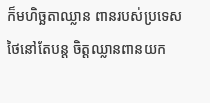ក៏មហិច្ឆតាឈ្លាន ពានរបស់ប្រទេសថៃនៅតែបន្ត ចិត្តឈ្លានពានយក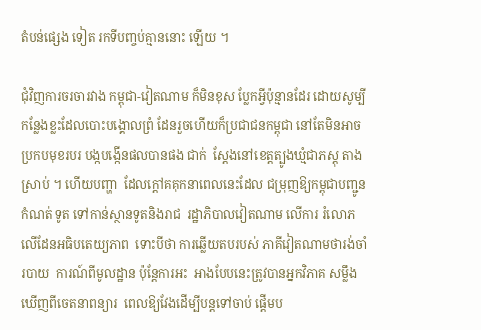តំបន់ផ្សេង ទៀត រកទីបញ្ចប់គ្មាននោះ ឡើយ ។

ជុំវិញការចរចារវាង កម្ពុជា-វៀតណាម ក៏មិនខុស ប្លែកអ្វីប៉ុន្មានដែរ ដោយសូម្បី  កន្លែងខ្លះដែលបោះបង្គោលព្រំ ដែនរួចហើយក៏ប្រជាជនកម្ពុជា នៅតែមិនអាចប្រកបមុខរបរ បង្កបង្កើនផលបានផង ជាក់  ស្តែងនៅខេត្តត្បូងឃ្មំជាភស្តុ តាងស្រាប់ ។ ហើយបញ្ហា  ដែលក្តៅគគុកនាពេលនេះដែល ជម្រុញឱ្យកម្ពុជាបញ្ជូនកំណត់ ទូត ទៅកាន់ស្ថានទូតនិងរាជ  រដ្ឋាភិបាលវៀតណាម លើការ រំលោភលើដែនអធិបតេយ្យភាព  ទោះបីថា ការឆ្លើយតបរបស់ ភាគីវៀតណាមថារង់ចាំរបាយ  ការណ៍ពីមូលដ្ឋាន ប៉ុន្តែការអះ  អាងបែបនេះត្រូវបានអ្នកវិភាគ សម្លឹងឃើញពីចេតនាពន្យារ  ពេលឱ្យវែងដើម្បីបន្តទៅចាប់ ផ្តើមប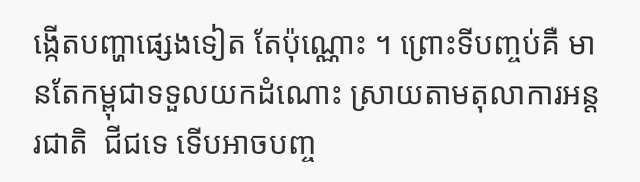ង្កើតបញ្ហាផ្សេងទៀត តែប៉ុណ្ណោះ ។ ព្រោះទីបញ្ចប់គឺ មានតែកម្ពុជាទទួលយកដំណោះ ស្រាយតាមតុលាការអន្តរជាតិ  ជីជទេ ទើបអាចបញ្ច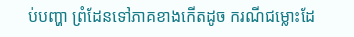ប់បញ្ហា ព្រំដែនទៅភាគខាងកើតដូច ករណីជម្លោះដែ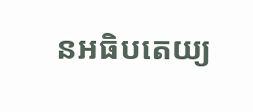នអធិបតេយ្យ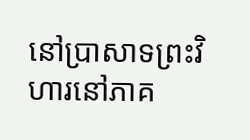នៅប្រាសាទព្រះវិហារនៅភាគ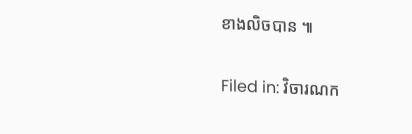ខាងលិចបាន ៕

Filed in: វិចារណក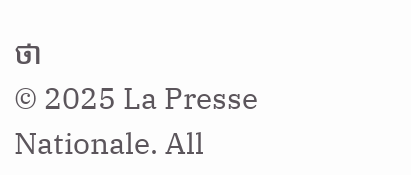ថា
© 2025 La Presse Nationale. All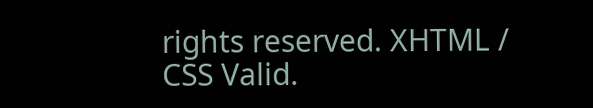rights reserved. XHTML / CSS Valid.